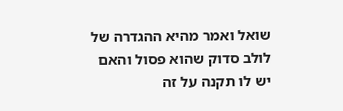שואל ואמר מהיא ההגדרה של לולב סדוק שהוא פסול והאם יש לו תקנה על זה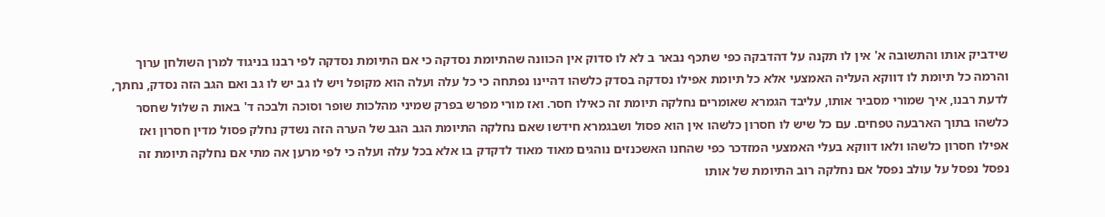שידביק אותו והתשובה א' אין לו תקנה על דהדבקה כפי שתכף נבאר ב לא לו סדוק אין הכוונה שהתיומת נסדקה כי אם התיומת נסדקה לפי רבנו בניגוד למרן השולחן ערוך והרמה כל תיומת לו דווקא העליה האמצעי אלא כל תיומת אפילו נסדקה בסדק כלשהו דהיינו נפתחה כי כל עלה ועלה הוא מקופל ויש לו גב יש לו גב ואם הגב הזה נסדק, נחתך, לדעת רבנו, איך שמורי מסביר אותו, עליבד הגמרא שאומרים נחלקה תיומת זה כאילו חסר. ואז מורי מפרש בפרק שמיני מהלכות שופר וסוכה ולבכה ד' באות ה שלול שחסר כלשהו בתוך הארבעה טפחים. עם כל שיש לו חסרון כלשהו אין הוא פסול ושבגמרא חידשו שאם נחלקה התיומת הגב הגב של הערה הזה נשדק נחלק פסול מדין חסרון ואז אפילו חסרון כלשהו ולאו דווקא בעלי האמצעי המזדכר כפי שהחנו האשכנזים נוהגים מאוד מאוד לדקדק בו אלא בכל עלה ועלה כי לפי מרען אה מתי אם נחלקה תיומת זה נפסל נפסל על עולב נפסל אם נחלקה רוב התיומת של אותו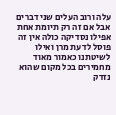עלה ורוב העלים שני דברים אבל אם זה רק תיומת אחת אפילו נסדיקה כולה אין זה פוסל לדעת מרן ואילו לשיטתנו כאמור מאוד מחמירים בכל מקום שהוא נזדק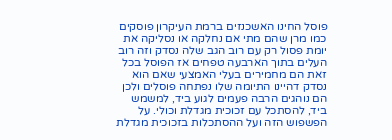פוסל החינו האשכנזים ברמת העיקרון פוסקים כמו מרן שהם מתי אם נחלקה או נסליקה את יומת פסול רק עם רוב הגב שלה נסדק וזה רוב העלים בתוך הארבעה טפחים אז הפוסל בכל זאת הם מחמירים בעלי האמצעי שאם הוא נסדק דהיינו התיומה שלו נפתחה פוסלים ולכן הם נוהגים הרבה פעמים לגוע ביד, למשמש ביד, להסתכל עם זכוכית מגדלת וכולי. על הפשפוש הזה ועל ההסתכלות בזכוכית מגדלת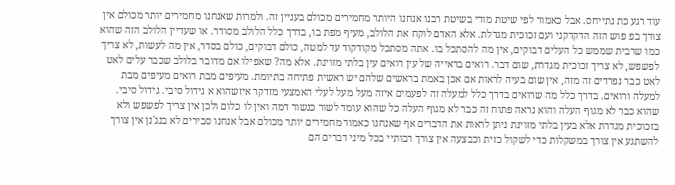עוד רגע כת נתייחס. אבל כאמור לפי שיטת מורי בשיטת רבנו אנחנו היותר מחמירים מכולם בעניין זה. ולמרות שאנחנו מחמירים יותר מכולם אין צורך בפ פוש הזה הדקדקני ועם זכוכית מגדלת. אלא האדם לוקח את הלולב, מעיף מפת בו, בדרך כלל הלולב מסודר. או שעדיין הלולב הזה שהוא כמו שרבית שממש כל העלים דבוקים, אין מה להסתכל בו. אתה מסתכל מקודקוד עד למטה, כולם דבוקים, כולם בסדר, אין מה לעשות, לא צריך לפשפש, לא צריך זכוכית מגדרת, שום דבר. רואים בראייה של עין רואים עין בלתי מזוינת. אלא מה? שאפילו אם מדובר בלולב שכבר עלים לאט לאט כבר נפרדים זה מזה, אין שום בעיה לראות אם אכן באמת בראשים שלהם יש ראשית פתיחה בתיומת. מעיפים מבת רואים מעיפים מבת למעלה ורואים. בדרך כלל מה שרואים בדרך כלל למעלה זה לפעמים איזה מעל מעל לעלי האמצעי מזדקר איזשהוא א גידול סיבי. גידול סיבי. שהוא כבר לא מגוף העלה והוא נראה פתוח זה כבר לא מגוף העלה כל שהוא עומד לשור כנשור דמה ואין לו כלום ולכן אין צריך לפשפש ולא בזכוכית מגדרת אלא בעין בלתי מזוינת ניתן לראות את הדברים אף שאנחנו כאמור מחמירים יותר מכולם אבל אנחנו סבירים לא בנג'נן אין צורך להשתגע אין צורך במשקלות כדי לשקול כזית וכבצעה אין צורך רבותיי בכל מיני דברים הם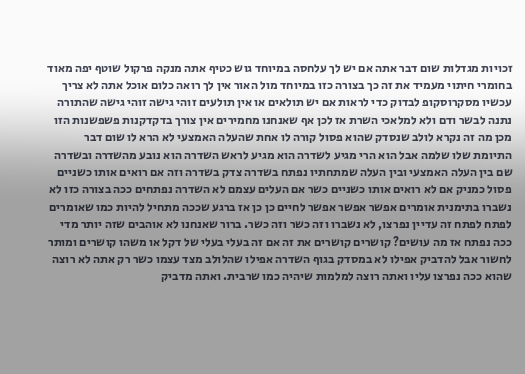זכויות מגדלות שום דבר אתה אם יש לך עלחסה במיוחד גוש כטיף אתה מנקה פרקול שוטף יפה מאוד בחומרי חיתוי מעמיד את זה כך בצורה כזו במיוחד מול האור אין לך רואה כלום אוכל אתה לא צריך עכשיו מסקרוסקופ לבדוק כדי לראות אם יש תולאים או אין תולעים זוהי גישה זוהי גישה שהתורה נתנה לבשר ודם ולא למלאכי השרת אז לכן אף שאנחנו מחמירים אין צורך בדקדקנות פשפשנות הזו מכן מה זה נקרא לולב שנסדק שהוא פסול קורה לו אחת שהעלה האמצעי לא הרא לו שום דבר התיומת שלו שלמה אבל הוא הרי מגיע לשדרה הוא מגיע לראש השדרה הוא נובע מהשדרה ובשדרה שם בין העלה האמצעי ובין העלה שמתחתיו נפתח בשדרה צדק בשדרה וזה אם רואים אותו כשניים פסול כמניק אם לא רואים אותו כשניים כשר אם העלים עצמם לא השדרה נפתחים ככה בצורה כזו לא נשברו בתימנית אומרים אפשר אפשר אפשר לחיים כן כן אז ברגע שככה מתחיל להיות כמו שאומרים לפתח לפתח זה עדיין נפרצו, לא נשברו וזה כשר וזה כשר. ברור שאנחנו לא אוהבים שזה יותר מדי ככה נפתח אז מה עושים? קושרים קושרים את זה אם זה בעלי בעלי של דקל או משהו קושרים ומותר לחשור אבל להדביק אפילו לא במסדק בגוף השדרה אפילו שהלולב מצד עצמו כשר רק אתה לא רוצה שהוא ככה נפרצו עליו ואתה רוצה למלמות שיהיה כמו שרבית. ואתה מדביק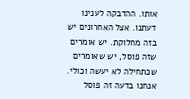אותו. ההדבקה לענינו דעתנו. אצל האחרונים יש בזה מחלוקת. יש אומרים שזה פוסל, יש שאומרים שכתחילה לא יעשה וכולי. אנחנו בדעה זה פוסל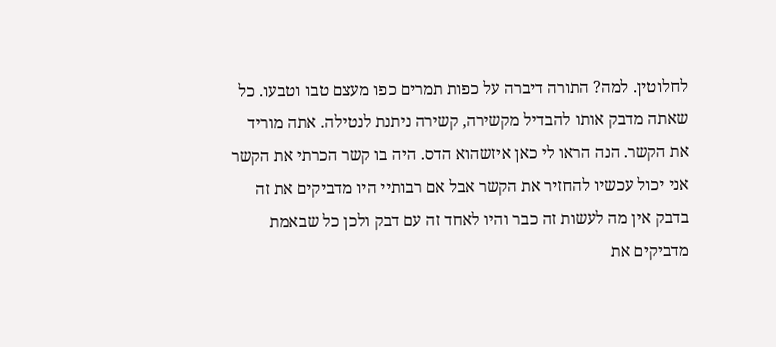לחלוטין. למה? התורה דיברה על כפות תמרים כפו מעצם טבו וטבעו. כל שאתה מדבק אותו להבדיל מקשירה, קשירה ניתנת לנטילה. אתה מוריד את הקשר. הנה הראו לי כאן איזשהוא הדס. היה בו קשר הכרתי את הקשר אני יכול עכשיו להחזיר את הקשר אבל אם רבותיי היו מדביקים את זה בדבק אין מה לעשות זה כבר והיו לאחד זה עם דבק ולכן כל שבאמת מדביקים את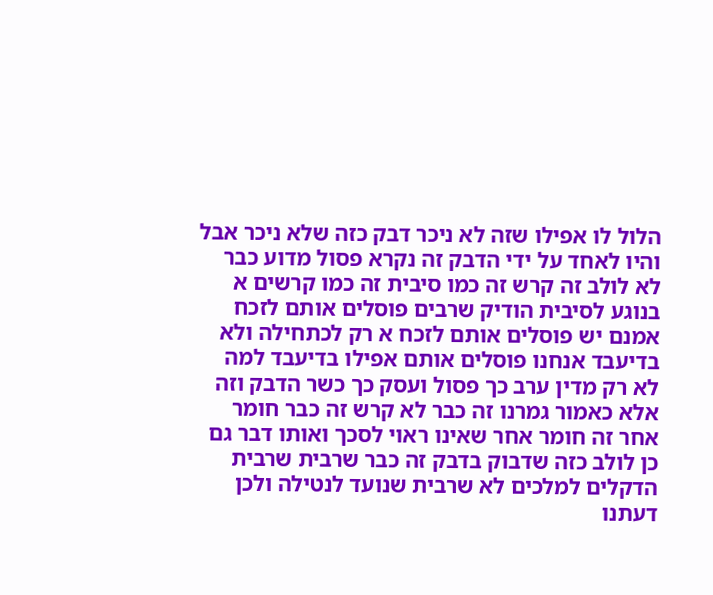הלול לו אפילו שזה לא ניכר דבק כזה שלא ניכר אבל והיו לאחד על ידי הדבק זה נקרא פסול מדוע כבר לא לולב זה קרש זה כמו סיבית זה כמו קרשים א בנוגע לסיבית הודיק שרבים פוסלים אותם לזכח אמנם יש פוסלים אותם לזכח א רק לכתחילה ולא בדיעבד אנחנו פוסלים אותם אפילו בדיעבד למה לא רק מדין ערב כך פסול ועסק כך כשר הדבק וזה אלא כאמור גמרנו זה כבר לא קרש זה כבר חומר אחר זה חומר אחר שאינו ראוי לסכך ואותו דבר גם כן לולב כזה שדבוק בדבק זה כבר שרבית שרבית הדקלים למלכים לא שרבית שנועד לנטילה ולכן דעתנו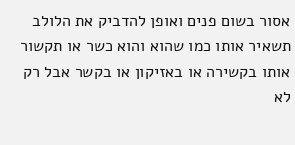אסור בשום פנים ואופן להדביק את הלולב תשאיר אותו כמו שהוא והוא כשר או תקשור אותו בקשירה או באזיקון או בקשר אבל רק לא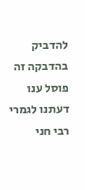להדביק בהדבקה זה פוסל ענו דעתנו לגמרי רבי חני